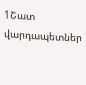1Շատ վարդապետներ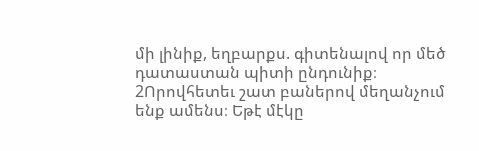մի լինիք, եղբարքս. գիտենալով որ մեծ դատաստան պիտի ընդունիք։
2Որովհետեւ շատ բաներով մեղանչում ենք ամենս։ Եթէ մէկը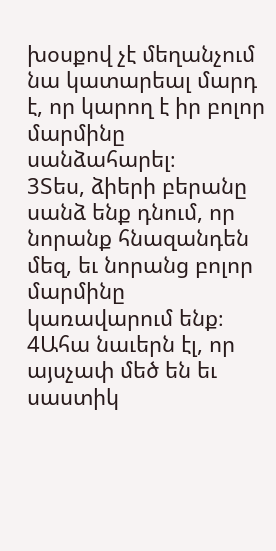խօսքով չէ մեղանչում նա կատարեալ մարդ է, որ կարող է իր բոլոր մարմինը սանձահարել։
3Տես, ձիերի բերանը սանձ ենք դնում, որ նորանք հնազանդեն մեզ, եւ նորանց բոլոր մարմինը կառավարում ենք։
4Ահա նաւերն էլ, որ այսչափ մեծ են եւ սաստիկ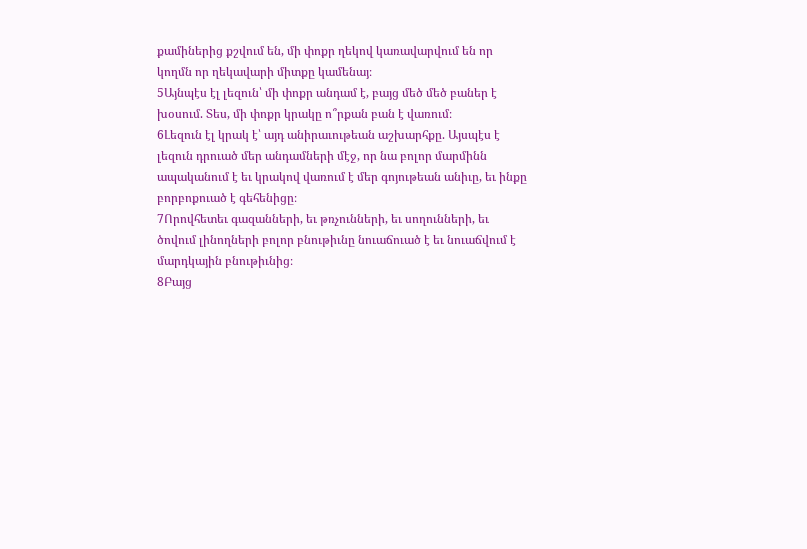քամիներից քշվում են, մի փոքր ղեկով կառավարվում են որ կողմն որ ղեկավարի միտքը կամենայ։
5Այնպէս էլ լեզուն՝ մի փոքր անդամ է, բայց մեծ մեծ բաներ է խօսում. Տես, մի փոքր կրակը ո՞րքան բան է վառում։
6Լեզուն էլ կրակ է՝ այդ անիրաւութեան աշխարհքը. Այսպէս է լեզուն դրուած մեր անդամների մէջ, որ նա բոլոր մարմինն ապականում է եւ կրակով վառում է մեր գոյութեան անիւը, եւ ինքը բորբոքուած է գեհենիցը։
7Որովհետեւ գազանների, եւ թռչունների, եւ սողունների, եւ ծովում լինողների բոլոր բնութիւնը նուաճուած է եւ նուաճվում է մարդկային բնութիւնից։
8Բայց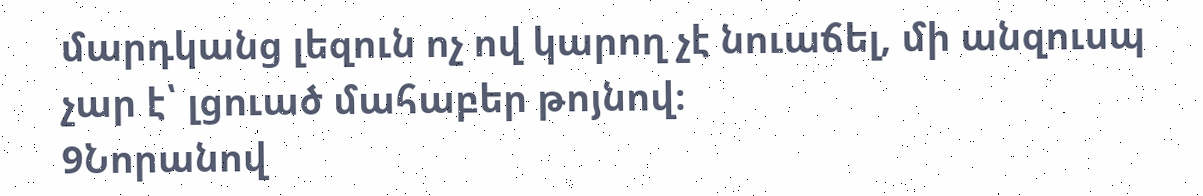մարդկանց լեզուն ոչ ով կարող չէ նուաճել, մի անզուսպ չար է՝ լցուած մահաբեր թոյնով։
9Նորանով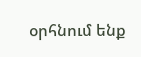օրհնում ենք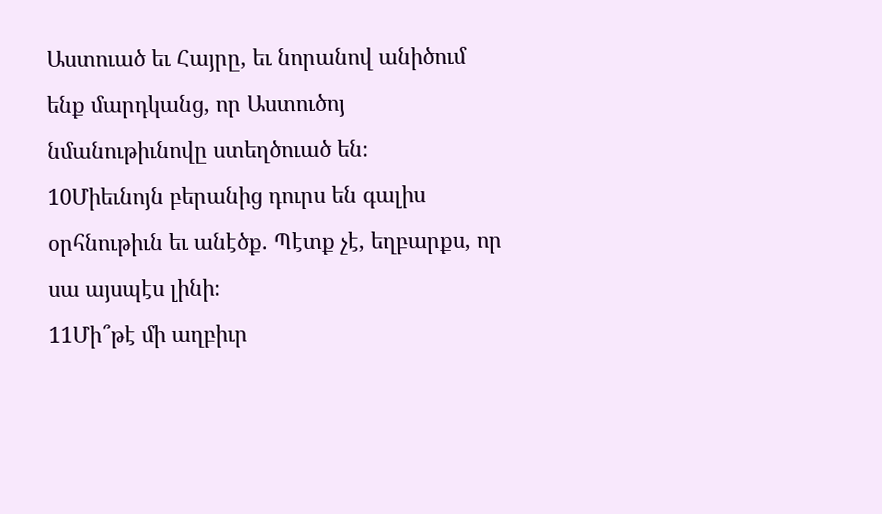Աստուած եւ Հայրը, եւ նորանով անիծում ենք մարդկանց, որ Աստուծոյ նմանութիւնովը ստեղծուած են։
10Միեւնոյն բերանից դուրս են գալիս օրհնութիւն եւ անէծք. Պէտք չէ, եղբարքս, որ սա այսպէս լինի։
11Մի՞թէ մի աղբիւր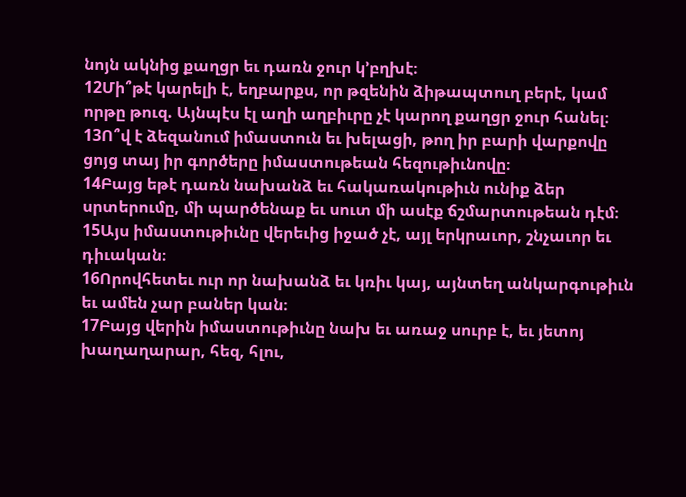նոյն ակնից քաղցր եւ դառն ջուր կ’բղխէ։
12Մի՞թէ կարելի է, եղբարքս, որ թզենին ձիթապտուղ բերէ, կամ որթը թուզ. Այնպէս էլ աղի աղբիւրը չէ կարող քաղցր ջուր հանել։
13Ո՞վ է ձեզանում իմաստուն եւ խելացի, թող իր բարի վարքովը ցոյց տայ իր գործերը իմաստութեան հեզութիւնովը։
14Բայց եթէ դառն նախանձ եւ հակառակութիւն ունիք ձեր սրտերումը, մի պարծենաք եւ սուտ մի ասէք ճշմարտութեան դէմ։
15Այս իմաստութիւնը վերեւից իջած չէ, այլ երկրաւոր, շնչաւոր եւ դիւական։
16Որովհետեւ ուր որ նախանձ եւ կռիւ կայ, այնտեղ անկարգութիւն եւ ամեն չար բաներ կան։
17Բայց վերին իմաստութիւնը նախ եւ առաջ սուրբ է, եւ յետոյ խաղաղարար, հեզ, հլու,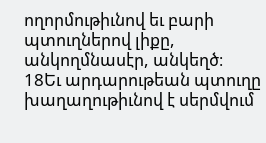ողորմութիւնով եւ բարի պտուղներով լիքը, անկողմնասէր, անկեղծ։
18Եւ արդարութեան պտուղը խաղաղութիւնով է սերմվում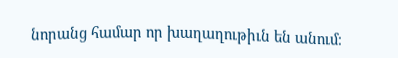նորանց համար որ խաղաղութիւն են անում։